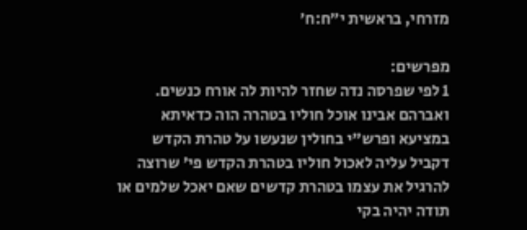מזרחי, בראשית י״ח:ח׳

מפרשים:
1 לפי שפרסה נדה שחזר להיות לה אורח כנשים. ואברהם אבינו אוכל חוליו בטהרה הוה כדאיתא במציעא ופרש"י בחולין שנעשו על טהרת הקדש דקביל עליה לאכול חוליו בטהרת הקדש פי' שרוצה להרגיל את עצמו בטהרת קדשים שאם יאכל שלמים או תודה יהיה בקי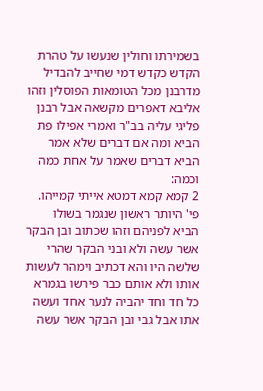בשמירתו וחולין שנעשו על טהרת הקדש כקדש דמי שחייב להבדיל מדרבנן מכל הטומאות הפוסלין וזהו אליבא דאפרים מקשאה אבל רבנן פליגי עליה בב"ר ואמרי אפילו פת הביא ומה אם דברים שלא אמר הביא דברים שאמר על אחת כמה וכמה:
2 קמא קמא דמטא אייתי קמייהו. פי' היותר ראשון שנגמר בשולו הביא לפניהם וזהו שכתוב ובן הבקר אשר עשה ולא ובני הבקר שהרי שלשה היו והא דכתיב וימהר לעשות אותו ולא אותם כבר פירשו בגמרא כל חד וחד יהביה לנער אחד ועשה אתו אבל גבי ובן הבקר אשר עשה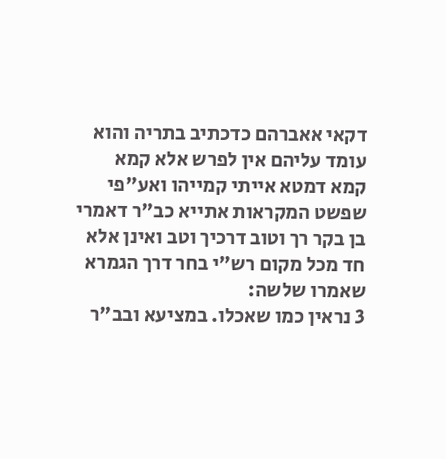דקאי אאברהם כדכתיב בתריה והוא עומד עליהם אין לפרש אלא קמא קמא דמטא אייתי קמייהו ואע"פי שפשט המקראות אתייא כב"ר דאמרי בן בקר רך וטוב דרכיך וטב ואינן אלא חד מכל מקום רש"י בחר דרך הגמרא שאמרו שלשה:
3 נראין כמו שאכלו. במציעא ובב"ר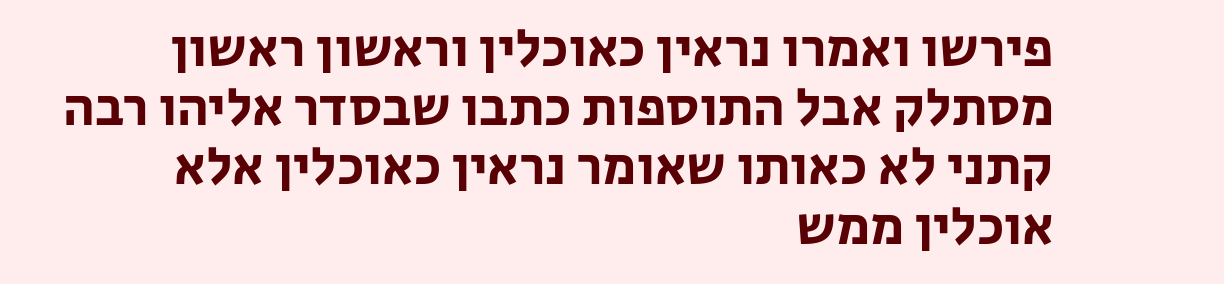פירשו ואמרו נראין כאוכלין וראשון ראשון מסתלק אבל התוספות כתבו שבסדר אליהו רבה קתני לא כאותו שאומר נראין כאוכלין אלא אוכלין ממש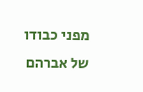מפני כבודו של אברהם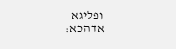ופליגא אדהכא: